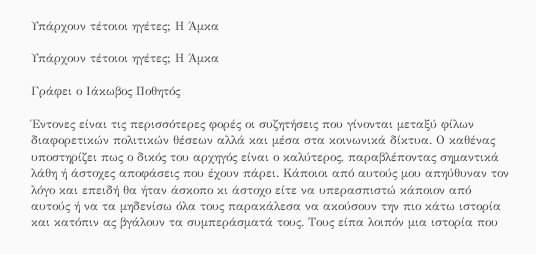Υπάρχουν τέτοιοι ηγέτες; Η Άμκα

Υπάρχουν τέτοιοι ηγέτες; Η Άμκα

Γράφει ο Ιάκωβος Ποθητός

Έντονες είναι τις περισσότερες φορές οι συζητήσεις που γίνονται μεταξύ φίλων διαφορετικών πολιτικών θέσεων αλλά και μέσα στα κοινωνικά δίκτυα. Ο καθένας υποστηρίζει πως ο δικός του αρχηγός είναι ο καλύτερος, παραβλέποντας σημαντικά λάθη ή άστοχες αποφάσεις που έχουν πάρει. Κάποιοι από αυτούς μου απηύθυναν τον λόγο και επειδή θα ήταν άσκοπο κι άστοχο είτε να υπερασπιστώ κάποιον από αυτούς ή να τα μηδενίσω όλα τους παρακάλεσα να ακούσουν την πιο κάτω ιστορία και κατόπιν ας βγάλουν τα συμπεράσματά τους. Τους είπα λοιπόν μια ιστορία που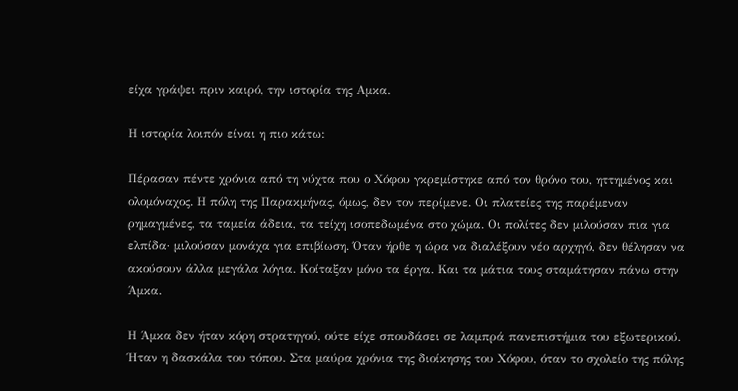είχα γράψει πριν καιρό, την ιστορία της Αμκα.

Η ιστορία λοιπόν είναι η πιο κάτω:

Πέρασαν πέντε χρόνια από τη νύχτα που ο Χόφου γκρεμίστηκε από τον θρόνο του, ηττημένος και ολομόναχος. Η πόλη της Παρακμήνας, όμως, δεν τον περίμενε. Οι πλατείες της παρέμεναν ρημαγμένες, τα ταμεία άδεια, τα τείχη ισοπεδωμένα στο χώμα. Οι πολίτες δεν μιλούσαν πια για ελπίδα· μιλούσαν μονάχα για επιβίωση. Όταν ήρθε η ώρα να διαλέξουν νέο αρχηγό, δεν θέλησαν να ακούσουν άλλα μεγάλα λόγια. Κοίταξαν μόνο τα έργα. Και τα μάτια τους σταμάτησαν πάνω στην Άμκα.

Η Άμκα δεν ήταν κόρη στρατηγού, ούτε είχε σπουδάσει σε λαμπρά πανεπιστήμια του εξωτερικού. Ήταν η δασκάλα του τόπου. Στα μαύρα χρόνια της διοίκησης του Χόφου, όταν το σχολείο της πόλης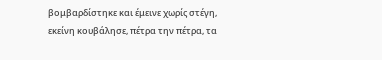βομβαρδίστηκε και έμεινε χωρίς στέγη, εκείνη κουβάλησε, πέτρα την πέτρα, τα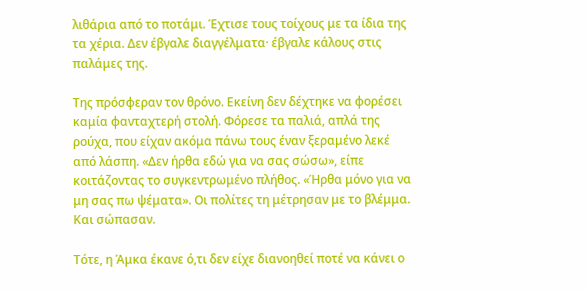λιθάρια από το ποτάμι. Έχτισε τους τοίχους με τα ίδια της τα χέρια. Δεν έβγαλε διαγγέλματα· έβγαλε κάλους στις παλάμες της.

Της πρόσφεραν τον θρόνο. Εκείνη δεν δέχτηκε να φορέσει καμία φανταχτερή στολή. Φόρεσε τα παλιά, απλά της ρούχα, που είχαν ακόμα πάνω τους έναν ξεραμένο λεκέ από λάσπη. «Δεν ήρθα εδώ για να σας σώσω», είπε κοιτάζοντας το συγκεντρωμένο πλήθος. «Ήρθα μόνο για να μη σας πω ψέματα». Οι πολίτες τη μέτρησαν με το βλέμμα. Και σώπασαν.

Τότε, η Άμκα έκανε ό,τι δεν είχε διανοηθεί ποτέ να κάνει ο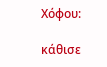Χόφου:

κάθισε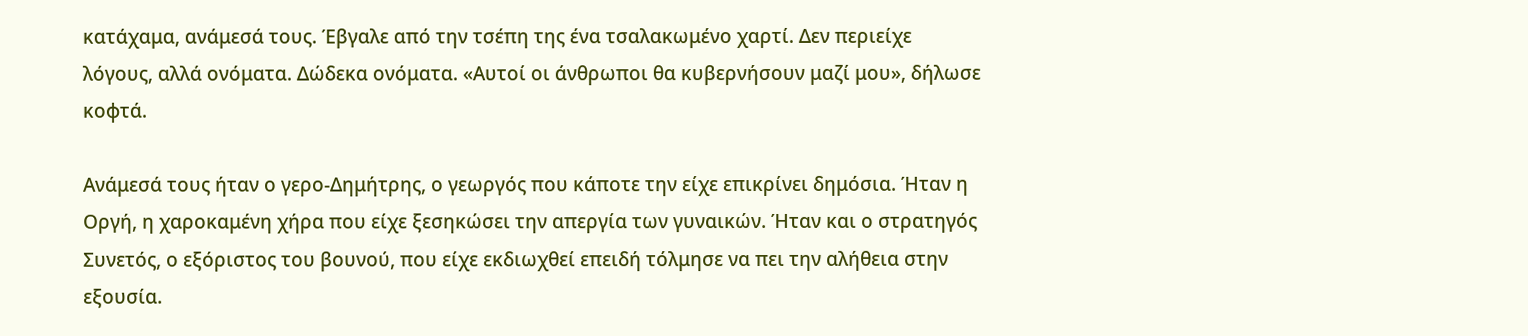κατάχαμα, ανάμεσά τους. Έβγαλε από την τσέπη της ένα τσαλακωμένο χαρτί. Δεν περιείχε λόγους, αλλά ονόματα. Δώδεκα ονόματα. «Αυτοί οι άνθρωποι θα κυβερνήσουν μαζί μου», δήλωσε κοφτά.

Ανάμεσά τους ήταν ο γερο-Δημήτρης, ο γεωργός που κάποτε την είχε επικρίνει δημόσια. Ήταν η Οργή, η χαροκαμένη χήρα που είχε ξεσηκώσει την απεργία των γυναικών. Ήταν και ο στρατηγός Συνετός, ο εξόριστος του βουνού, που είχε εκδιωχθεί επειδή τόλμησε να πει την αλήθεια στην εξουσία.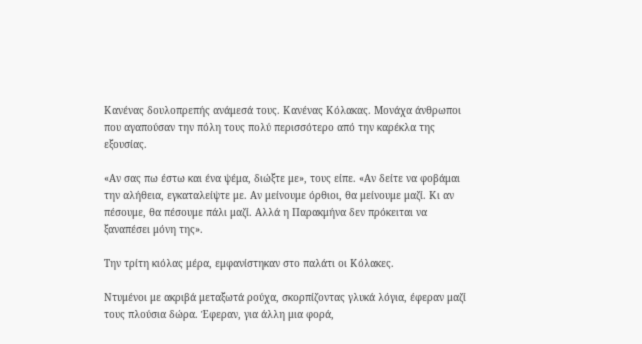Κανένας δουλοπρεπής ανάμεσά τους. Κανένας Κόλακας. Μονάχα άνθρωποι που αγαπούσαν την πόλη τους πολύ περισσότερο από την καρέκλα της εξουσίας.

«Αν σας πω έστω και ένα ψέμα, διώξτε με», τους είπε. «Αν δείτε να φοβάμαι την αλήθεια, εγκαταλείψτε με. Αν μείνουμε όρθιοι, θα μείνουμε μαζί. Κι αν πέσουμε, θα πέσουμε πάλι μαζί. Αλλά η Παρακμήνα δεν πρόκειται να ξαναπέσει μόνη της».

Την τρίτη κιόλας μέρα, εμφανίστηκαν στο παλάτι οι Κόλακες.

Ντυμένοι με ακριβά μεταξωτά ρούχα, σκορπίζοντας γλυκά λόγια, έφεραν μαζί τους πλούσια δώρα. Έφεραν, για άλλη μια φορά,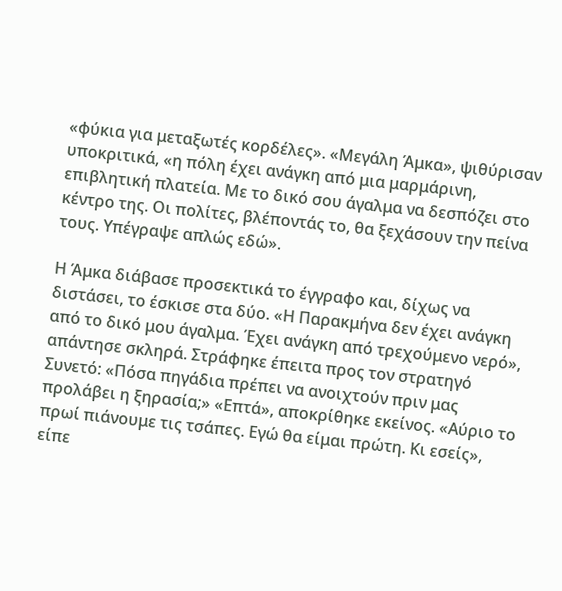«φύκια για μεταξωτές κορδέλες». «Μεγάλη Άμκα», ψιθύρισαν υποκριτικά, «η πόλη έχει ανάγκη από μια μαρμάρινη, επιβλητική πλατεία. Με το δικό σου άγαλμα να δεσπόζει στο κέντρο της. Οι πολίτες, βλέποντάς το, θα ξεχάσουν την πείνα τους. Υπέγραψε απλώς εδώ».

Η Άμκα διάβασε προσεκτικά το έγγραφο και, δίχως να διστάσει, το έσκισε στα δύο. «Η Παρακμήνα δεν έχει ανάγκη από το δικό μου άγαλμα. Έχει ανάγκη από τρεχούμενο νερό», απάντησε σκληρά. Στράφηκε έπειτα προς τον στρατηγό Συνετό: «Πόσα πηγάδια πρέπει να ανοιχτούν πριν μας προλάβει η ξηρασία;» «Επτά», αποκρίθηκε εκείνος. «Αύριο το πρωί πιάνουμε τις τσάπες. Εγώ θα είμαι πρώτη. Κι εσείς», είπε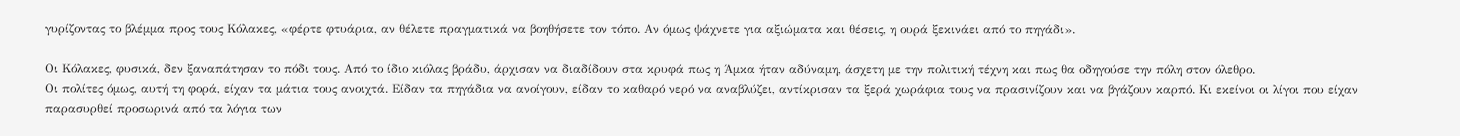γυρίζοντας το βλέμμα προς τους Κόλακες, «φέρτε φτυάρια, αν θέλετε πραγματικά να βοηθήσετε τον τόπο. Αν όμως ψάχνετε για αξιώματα και θέσεις, η ουρά ξεκινάει από το πηγάδι».

Οι Κόλακες, φυσικά, δεν ξαναπάτησαν το πόδι τους. Από το ίδιο κιόλας βράδυ, άρχισαν να διαδίδουν στα κρυφά πως η Άμκα ήταν αδύναμη, άσχετη με την πολιτική τέχνη και πως θα οδηγούσε την πόλη στον όλεθρο.
Οι πολίτες όμως, αυτή τη φορά, είχαν τα μάτια τους ανοιχτά. Είδαν τα πηγάδια να ανοίγουν, είδαν το καθαρό νερό να αναβλύζει, αντίκρισαν τα ξερά χωράφια τους να πρασινίζουν και να βγάζουν καρπό. Κι εκείνοι οι λίγοι που είχαν παρασυρθεί προσωρινά από τα λόγια των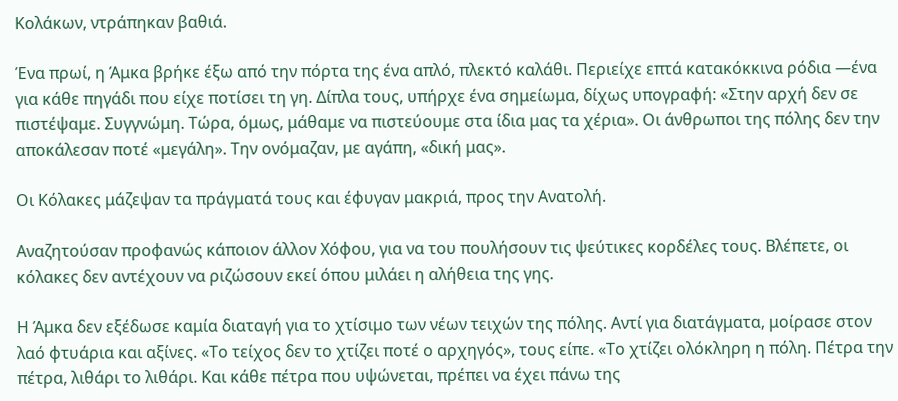Κολάκων, ντράπηκαν βαθιά.

Ένα πρωί, η Άμκα βρήκε έξω από την πόρτα της ένα απλό, πλεκτό καλάθι. Περιείχε επτά κατακόκκινα ρόδια —ένα για κάθε πηγάδι που είχε ποτίσει τη γη. Δίπλα τους, υπήρχε ένα σημείωμα, δίχως υπογραφή: «Στην αρχή δεν σε πιστέψαμε. Συγγνώμη. Τώρα, όμως, μάθαμε να πιστεύουμε στα ίδια μας τα χέρια». Οι άνθρωποι της πόλης δεν την αποκάλεσαν ποτέ «μεγάλη». Την ονόμαζαν, με αγάπη, «δική μας».

Οι Κόλακες μάζεψαν τα πράγματά τους και έφυγαν μακριά, προς την Ανατολή.

Αναζητούσαν προφανώς κάποιον άλλον Χόφου, για να του πουλήσουν τις ψεύτικες κορδέλες τους. Βλέπετε, οι κόλακες δεν αντέχουν να ριζώσουν εκεί όπου μιλάει η αλήθεια της γης.

Η Άμκα δεν εξέδωσε καμία διαταγή για το χτίσιμο των νέων τειχών της πόλης. Αντί για διατάγματα, μοίρασε στον λαό φτυάρια και αξίνες. «Το τείχος δεν το χτίζει ποτέ ο αρχηγός», τους είπε. «Το χτίζει ολόκληρη η πόλη. Πέτρα την πέτρα, λιθάρι το λιθάρι. Και κάθε πέτρα που υψώνεται, πρέπει να έχει πάνω της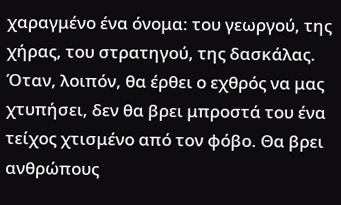χαραγμένο ένα όνομα: του γεωργού, της χήρας, του στρατηγού, της δασκάλας. Όταν, λοιπόν, θα έρθει ο εχθρός να μας χτυπήσει, δεν θα βρει μπροστά του ένα τείχος χτισμένο από τον φόβο. Θα βρει ανθρώπους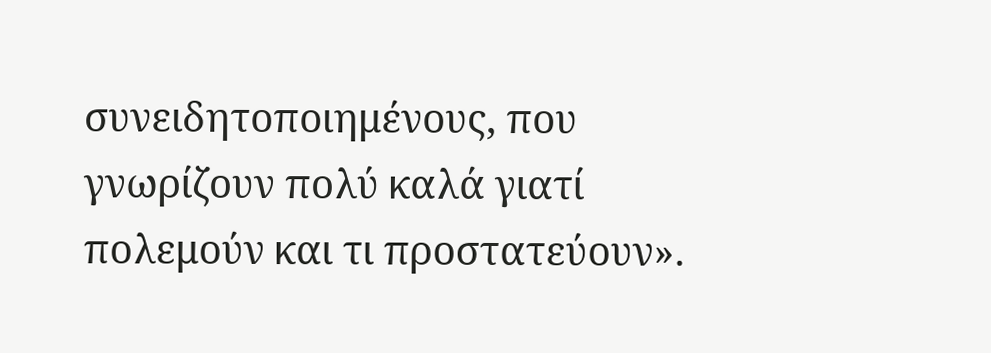συνειδητοποιημένους, που γνωρίζουν πολύ καλά γιατί πολεμούν και τι προστατεύουν».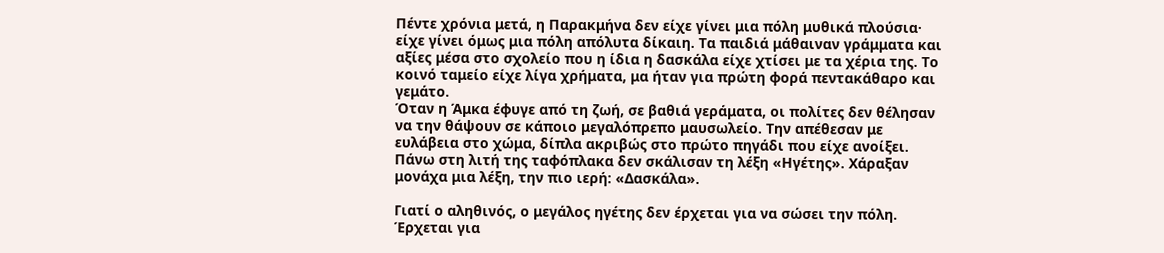Πέντε χρόνια μετά, η Παρακμήνα δεν είχε γίνει μια πόλη μυθικά πλούσια· είχε γίνει όμως μια πόλη απόλυτα δίκαιη. Τα παιδιά μάθαιναν γράμματα και αξίες μέσα στο σχολείο που η ίδια η δασκάλα είχε χτίσει με τα χέρια της. Το κοινό ταμείο είχε λίγα χρήματα, μα ήταν για πρώτη φορά πεντακάθαρο και γεμάτο.
Όταν η Άμκα έφυγε από τη ζωή, σε βαθιά γεράματα, οι πολίτες δεν θέλησαν να την θάψουν σε κάποιο μεγαλόπρεπο μαυσωλείο. Την απέθεσαν με ευλάβεια στο χώμα, δίπλα ακριβώς στο πρώτο πηγάδι που είχε ανοίξει. Πάνω στη λιτή της ταφόπλακα δεν σκάλισαν τη λέξη «Ηγέτης». Χάραξαν μονάχα μια λέξη, την πιο ιερή: «Δασκάλα».

Γιατί ο αληθινός, ο μεγάλος ηγέτης δεν έρχεται για να σώσει την πόλη. Έρχεται για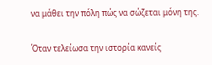να μάθει την πόλη πώς να σώζεται μόνη της.

Όταν τελείωσα την ιστορία κανείς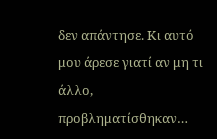δεν απάντησε. Κι αυτό μου άρεσε γιατί αν μη τι άλλο, προβληματίσθηκαν…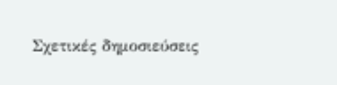Σχετικές δημοσιεύσεις